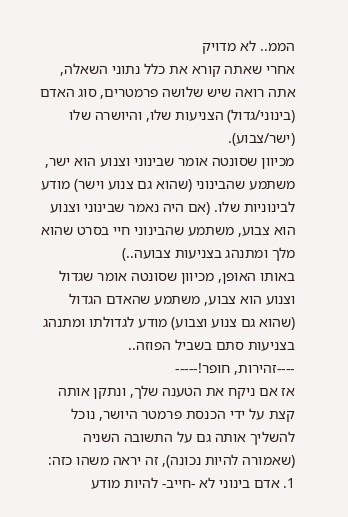הממ.. לא מדויק
אחרי שאתה קורא את כלל נתוני השאלה, אתה רואה שיש שלושה פרמטרים, סוג האדם (בינוני/גדול) הצניעות שלו, והיושרה שלו (ישר/צבוע).
מכיוון שסונטה אומר שבינוני וצנוע הוא ישר, משתמע שהבינוני (שהוא גם צנוע וישר) מודע לבינוניות שלו. (אם היה נאמר שבינוני וצנוע הוא צבוע, משתמע שהבינוני חיי בסרט שהוא מלך ומתנהג בצניעות צבועה..)
באותו האופן, מכיוון שסונטה אומר שגדול וצנוע הוא צבוע, משתמע שהאדם הגדול (שהוא גם צנוע וצבוע) מודע לגדולתו ומתנהג בצניעות סתם בשביל הפוזה..
----זהירות, חופר!-----
אז אם ניקח את הטענה שלך, ונתקן אותה קצת על ידי הכנסת פרמטר היושר, נוכל להשליך אותה גם על התשובה השניה (שאמורה להיות נכונה), זה יראה משהו כזה:
1. אדם בינוני לא -חייב- להיות מודע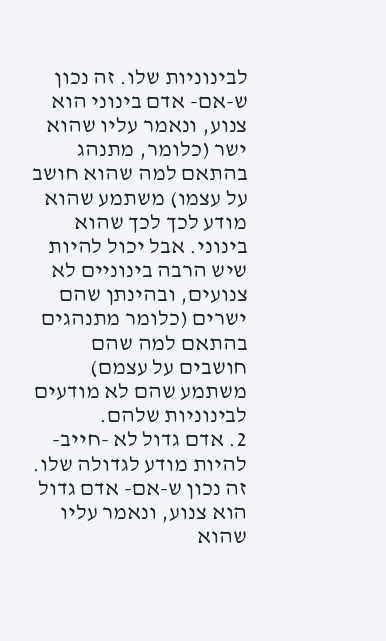לבינוניות שלו. זה נכון ש-אם- אדם בינוני הוא צנוע, ונאמר עליו שהוא ישר (כלומר, מתנהג בהתאם למה שהוא חושב על עצמו) משתמע שהוא מודע לכך לכך שהוא בינוני. אבל יכול להיות שיש הרבה בינוניים לא צנועים, ובהינתן שהם ישרים (כלומר מתנהגים בהתאם למה שהם חושבים על עצמם) משתמע שהם לא מודעים לבינוניות שלהם.
2. אדם גדול לא -חייב- להיות מודע לגדולה שלו. זה נכון ש-אם- אדם גדול הוא צנוע, ונאמר עליו שהוא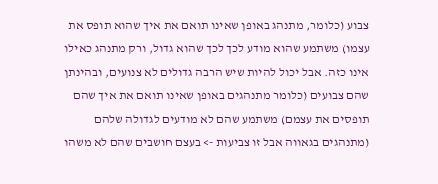צבוע (כלומר, מתנהג באופן שאינו תואם את איך שהוא תופס את עצמו) משתמע שהוא מודע לכך לכך שהוא גדול, ורק מתנהג כאילו אינו כזה. אבל יכול להיות שיש הרבה גדולים לא צנועים, ובהינתן שהם צבועים (כלומר מתנהגים באופן שאינו תואם את איך שהם תופסים את עצמם) משתמע שהם לא מודעים לגדולה שלהם (מתנהגים בגאווה אבל זו צביעות -> בעצם חושבים שהם לא משהו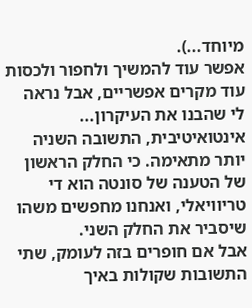מיוחד...).
אפשר עוד להמשיך ולחפור ולכסות עוד מקרים אפשריים, אבל נראה לי שהבנו את העיקרון...
אינטואיטיבית, התשובה השניה יותר מתאימה. כי החלק הראשון של הטענה של סונטה הוא די טריוויאלי, ואנחנו מחפשים משהו שיסביר את החלק השני.
אבל אם חופרים בזה לעומק, שתי התשובות שקולות באיך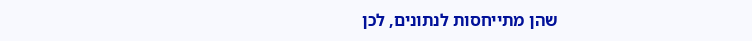שהן מתייחסות לנתונים, לכן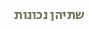שתיהן נכונות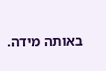באותה מידה.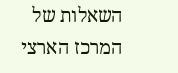השאלות של המרכז הארצי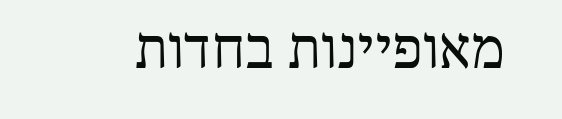מאופיינות בחדות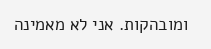ומובהקות. אני לא מאמינה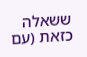ששאלה כזאת (עם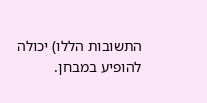התשובות הללו) יכולה להופיע במבחן.